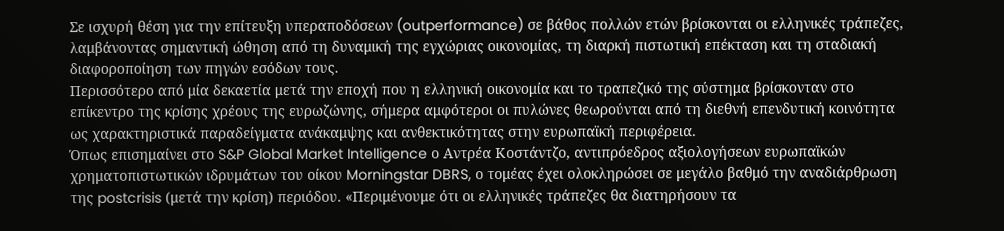Σε ισχυρή θέση για την επίτευξη υπεραποδόσεων (outperformance) σε βάθος πολλών ετών βρίσκονται οι ελληνικές τράπεζες, λαμβάνοντας σημαντική ώθηση από τη δυναμική της εγχώριας οικονομίας, τη διαρκή πιστωτική επέκταση και τη σταδιακή διαφοροποίηση των πηγών εσόδων τους.
Περισσότερο από μία δεκαετία μετά την εποχή που η ελληνική οικονομία και το τραπεζικό της σύστημα βρίσκονταν στο επίκεντρο της κρίσης χρέους της ευρωζώνης, σήμερα αμφότεροι οι πυλώνες θεωρούνται από τη διεθνή επενδυτική κοινότητα ως χαρακτηριστικά παραδείγματα ανάκαμψης και ανθεκτικότητας στην ευρωπαϊκή περιφέρεια.
Όπως επισημαίνει στο S&P Global Market Intelligence ο Αντρέα Κοστάντζο, αντιπρόεδρος αξιολογήσεων ευρωπαϊκών χρηματοπιστωτικών ιδρυμάτων του οίκου Morningstar DBRS, ο τομέας έχει ολοκληρώσει σε μεγάλο βαθμό την αναδιάρθρωση της postcrisis (μετά την κρίση) περιόδου. «Περιμένουμε ότι οι ελληνικές τράπεζες θα διατηρήσουν τα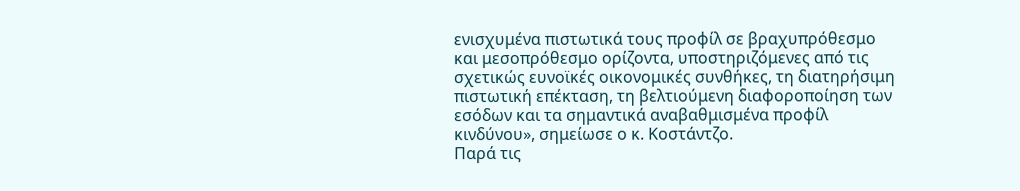ενισχυμένα πιστωτικά τους προφίλ σε βραχυπρόθεσμο και μεσοπρόθεσμο ορίζοντα, υποστηριζόμενες από τις σχετικώς ευνοϊκές οικονομικές συνθήκες, τη διατηρήσιμη πιστωτική επέκταση, τη βελτιούμενη διαφοροποίηση των εσόδων και τα σημαντικά αναβαθμισμένα προφίλ κινδύνου», σημείωσε ο κ. Κοστάντζο.
Παρά τις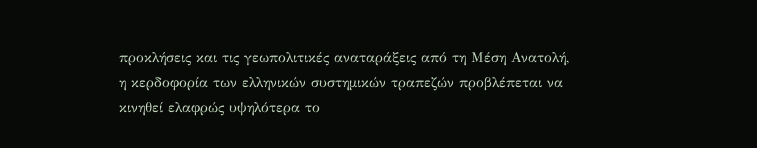προκλήσεις και τις γεωπολιτικές αναταράξεις από τη Μέση Ανατολή, η κερδοφορία των ελληνικών συστημικών τραπεζών προβλέπεται να κινηθεί ελαφρώς υψηλότερα το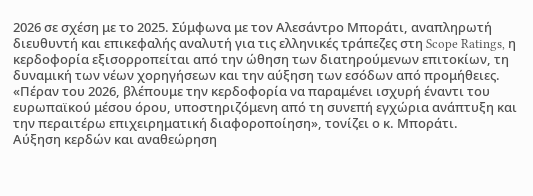2026 σε σχέση με το 2025. Σύμφωνα με τον Αλεσάντρο Μποράτι, αναπληρωτή διευθυντή και επικεφαλής αναλυτή για τις ελληνικές τράπεζες στη Scope Ratings, η κερδοφορία εξισορροπείται από την ώθηση των διατηρούμενων επιτοκίων, τη δυναμική των νέων χορηγήσεων και την αύξηση των εσόδων από προμήθειες. «Πέραν του 2026, βλέπουμε την κερδοφορία να παραμένει ισχυρή έναντι του ευρωπαϊκού μέσου όρου, υποστηριζόμενη από τη συνεπή εγχώρια ανάπτυξη και την περαιτέρω επιχειρηματική διαφοροποίηση», τονίζει ο κ. Μποράτι.
Αύξηση κερδών και αναθεώρηση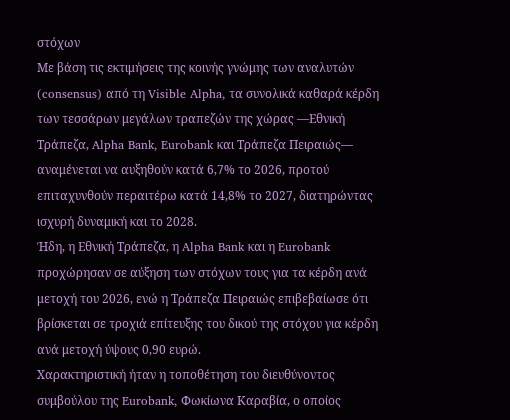στόχων
Με βάση τις εκτιμήσεις της κοινής γνώμης των αναλυτών (consensus) από τη Visible Alpha, τα συνολικά καθαρά κέρδη των τεσσάρων μεγάλων τραπεζών της χώρας —Εθνική Τράπεζα, Alpha Bank, Eurobank και Τράπεζα Πειραιώς— αναμένεται να αυξηθούν κατά 6,7% το 2026, προτού επιταχυνθούν περαιτέρω κατά 14,8% το 2027, διατηρώντας ισχυρή δυναμική και το 2028.
Ήδη, η Εθνική Τράπεζα, η Alpha Bank και η Eurobank προχώρησαν σε αύξηση των στόχων τους για τα κέρδη ανά μετοχή του 2026, ενώ η Τράπεζα Πειραιώς επιβεβαίωσε ότι βρίσκεται σε τροχιά επίτευξης του δικού της στόχου για κέρδη ανά μετοχή ύψους 0,90 ευρώ.
Χαρακτηριστική ήταν η τοποθέτηση του διευθύνοντος συμβούλου της Eurobank, Φωκίωνα Καραβία, ο οποίος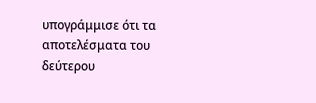υπογράμμισε ότι τα αποτελέσματα του δεύτερου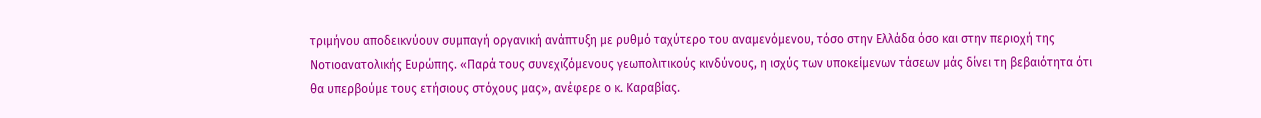τριμήνου αποδεικνύουν συμπαγή οργανική ανάπτυξη με ρυθμό ταχύτερο του αναμενόμενου, τόσο στην Ελλάδα όσο και στην περιοχή της Νοτιοανατολικής Ευρώπης. «Παρά τους συνεχιζόμενους γεωπολιτικούς κινδύνους, η ισχύς των υποκείμενων τάσεων μάς δίνει τη βεβαιότητα ότι θα υπερβούμε τους ετήσιους στόχους μας», ανέφερε ο κ. Καραβίας.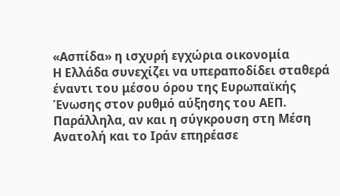«Ασπίδα» η ισχυρή εγχώρια οικονομία
Η Ελλάδα συνεχίζει να υπεραποδίδει σταθερά έναντι του μέσου όρου της Ευρωπαϊκής Ένωσης στον ρυθμό αύξησης του ΑΕΠ. Παράλληλα, αν και η σύγκρουση στη Μέση Ανατολή και το Ιράν επηρέασε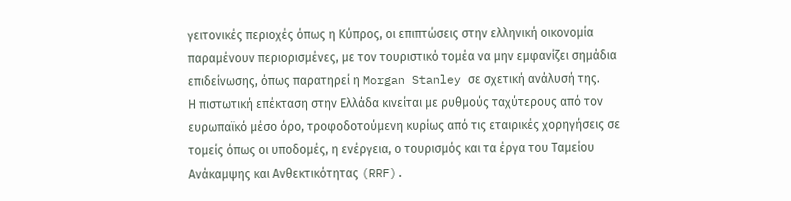γειτονικές περιοχές όπως η Κύπρος, οι επιπτώσεις στην ελληνική οικονομία παραμένουν περιορισμένες, με τον τουριστικό τομέα να μην εμφανίζει σημάδια επιδείνωσης, όπως παρατηρεί η Morgan Stanley σε σχετική ανάλυσή της.
Η πιστωτική επέκταση στην Ελλάδα κινείται με ρυθμούς ταχύτερους από τον ευρωπαϊκό μέσο όρο, τροφοδοτούμενη κυρίως από τις εταιρικές χορηγήσεις σε τομείς όπως οι υποδομές, η ενέργεια, ο τουρισμός και τα έργα του Ταμείου Ανάκαμψης και Ανθεκτικότητας (RRF).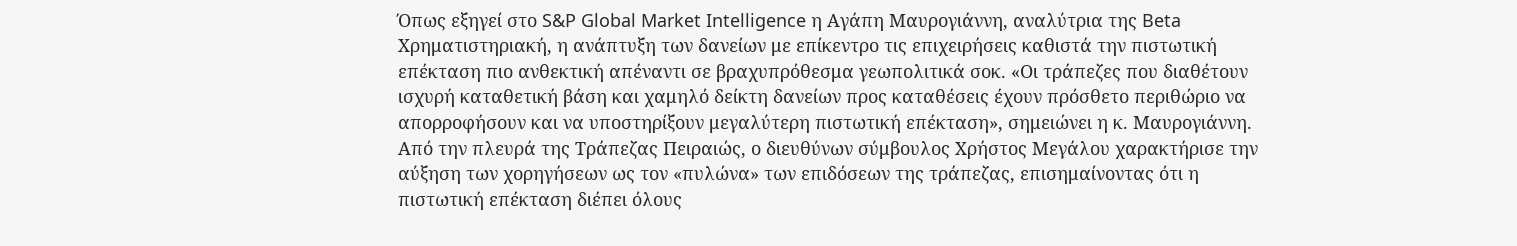Όπως εξηγεί στο S&P Global Market Intelligence η Αγάπη Μαυρογιάννη, αναλύτρια της Beta Χρηματιστηριακή, η ανάπτυξη των δανείων με επίκεντρο τις επιχειρήσεις καθιστά την πιστωτική επέκταση πιο ανθεκτική απέναντι σε βραχυπρόθεσμα γεωπολιτικά σοκ. «Οι τράπεζες που διαθέτουν ισχυρή καταθετική βάση και χαμηλό δείκτη δανείων προς καταθέσεις έχουν πρόσθετο περιθώριο να απορροφήσουν και να υποστηρίξουν μεγαλύτερη πιστωτική επέκταση», σημειώνει η κ. Μαυρογιάννη.
Από την πλευρά της Τράπεζας Πειραιώς, ο διευθύνων σύμβουλος Χρήστος Μεγάλου χαρακτήρισε την αύξηση των χορηγήσεων ως τον «πυλώνα» των επιδόσεων της τράπεζας, επισημαίνοντας ότι η πιστωτική επέκταση διέπει όλους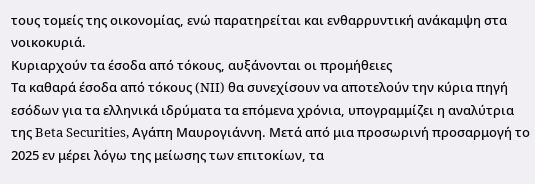τους τομείς της οικονομίας, ενώ παρατηρείται και ενθαρρυντική ανάκαμψη στα νοικοκυριά.
Κυριαρχούν τα έσοδα από τόκους, αυξάνονται οι προμήθειες
Τα καθαρά έσοδα από τόκους (NII) θα συνεχίσουν να αποτελούν την κύρια πηγή εσόδων για τα ελληνικά ιδρύματα τα επόμενα χρόνια, υπογραμμίζει η αναλύτρια της Beta Securities, Αγάπη Μαυρογιάννη. Μετά από μια προσωρινή προσαρμογή το 2025 εν μέρει λόγω της μείωσης των επιτοκίων, τα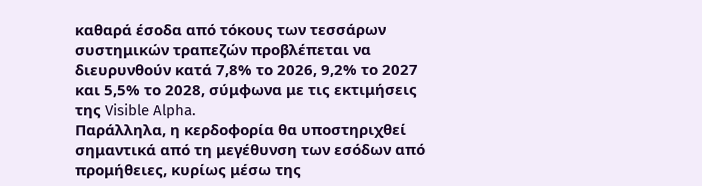καθαρά έσοδα από τόκους των τεσσάρων συστημικών τραπεζών προβλέπεται να διευρυνθούν κατά 7,8% το 2026, 9,2% το 2027 και 5,5% το 2028, σύμφωνα με τις εκτιμήσεις της Visible Alpha.
Παράλληλα, η κερδοφορία θα υποστηριχθεί σημαντικά από τη μεγέθυνση των εσόδων από προμήθειες, κυρίως μέσω της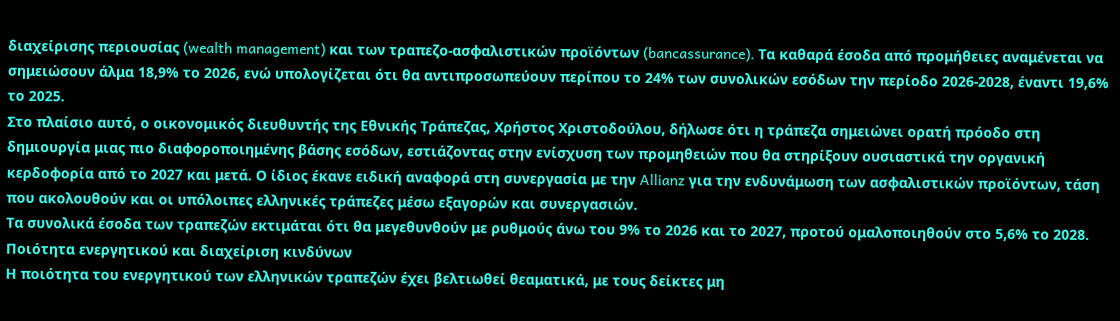διαχείρισης περιουσίας (wealth management) και των τραπεζο-ασφαλιστικών προϊόντων (bancassurance). Τα καθαρά έσοδα από προμήθειες αναμένεται να σημειώσουν άλμα 18,9% το 2026, ενώ υπολογίζεται ότι θα αντιπροσωπεύουν περίπου το 24% των συνολικών εσόδων την περίοδο 2026-2028, έναντι 19,6% το 2025.
Στο πλαίσιο αυτό, ο οικονομικός διευθυντής της Εθνικής Τράπεζας, Χρήστος Χριστοδούλου, δήλωσε ότι η τράπεζα σημειώνει ορατή πρόοδο στη δημιουργία μιας πιο διαφοροποιημένης βάσης εσόδων, εστιάζοντας στην ενίσχυση των προμηθειών που θα στηρίξουν ουσιαστικά την οργανική κερδοφορία από το 2027 και μετά. Ο ίδιος έκανε ειδική αναφορά στη συνεργασία με την Allianz για την ενδυνάμωση των ασφαλιστικών προϊόντων, τάση που ακολουθούν και οι υπόλοιπες ελληνικές τράπεζες μέσω εξαγορών και συνεργασιών.
Τα συνολικά έσοδα των τραπεζών εκτιμάται ότι θα μεγεθυνθούν με ρυθμούς άνω του 9% το 2026 και το 2027, προτού ομαλοποιηθούν στο 5,6% το 2028.
Ποιότητα ενεργητικού και διαχείριση κινδύνων
Η ποιότητα του ενεργητικού των ελληνικών τραπεζών έχει βελτιωθεί θεαματικά, με τους δείκτες μη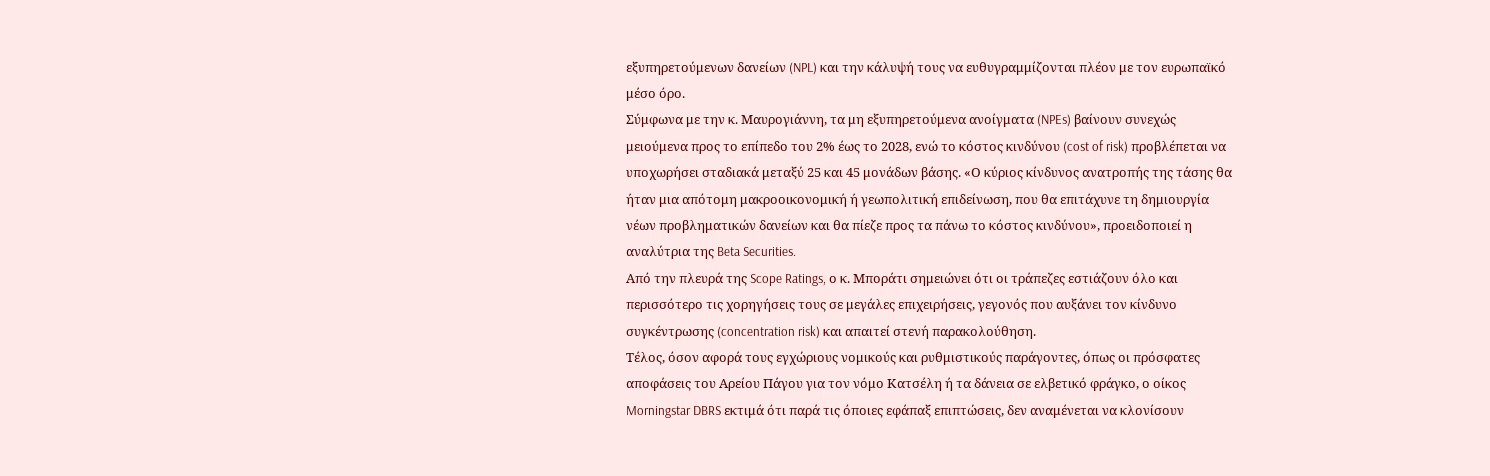εξυπηρετούμενων δανείων (NPL) και την κάλυψή τους να ευθυγραμμίζονται πλέον με τον ευρωπαϊκό μέσο όρο.
Σύμφωνα με την κ. Μαυρογιάννη, τα μη εξυπηρετούμενα ανοίγματα (NPEs) βαίνουν συνεχώς μειούμενα προς το επίπεδο του 2% έως το 2028, ενώ το κόστος κινδύνου (cost of risk) προβλέπεται να υποχωρήσει σταδιακά μεταξύ 25 και 45 μονάδων βάσης. «Ο κύριος κίνδυνος ανατροπής της τάσης θα ήταν μια απότομη μακροοικονομική ή γεωπολιτική επιδείνωση, που θα επιτάχυνε τη δημιουργία νέων προβληματικών δανείων και θα πίεζε προς τα πάνω το κόστος κινδύνου», προειδοποιεί η αναλύτρια της Beta Securities.
Από την πλευρά της Scope Ratings, ο κ. Μποράτι σημειώνει ότι οι τράπεζες εστιάζουν όλο και περισσότερο τις χορηγήσεις τους σε μεγάλες επιχειρήσεις, γεγονός που αυξάνει τον κίνδυνο συγκέντρωσης (concentration risk) και απαιτεί στενή παρακολούθηση.
Τέλος, όσον αφορά τους εγχώριους νομικούς και ρυθμιστικούς παράγοντες, όπως οι πρόσφατες αποφάσεις του Αρείου Πάγου για τον νόμο Κατσέλη ή τα δάνεια σε ελβετικό φράγκο, ο οίκος Morningstar DBRS εκτιμά ότι παρά τις όποιες εφάπαξ επιπτώσεις, δεν αναμένεται να κλονίσουν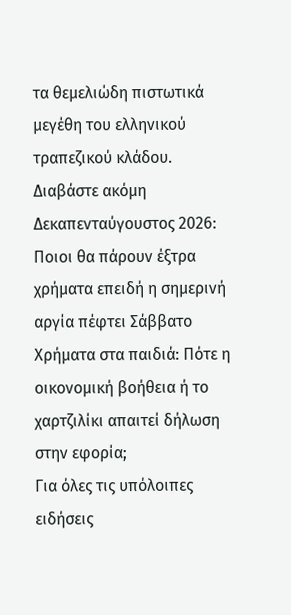τα θεμελιώδη πιστωτικά μεγέθη του ελληνικού τραπεζικού κλάδου.
Διαβάστε ακόμη
Δεκαπενταύγουστος 2026: Ποιοι θα πάρουν έξτρα χρήματα επειδή η σημερινή αργία πέφτει Σάββατο
Χρήματα στα παιδιά: Πότε η οικονομική βοήθεια ή το χαρτζιλίκι απαιτεί δήλωση στην εφορία;
Για όλες τις υπόλοιπες ειδήσεις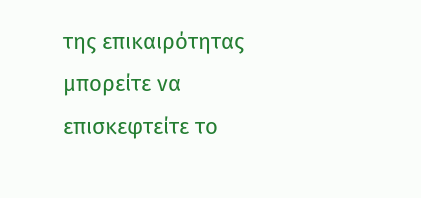της επικαιρότητας μπορείτε να επισκεφτείτε το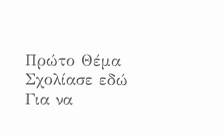Πρώτο Θέμα
Σχολίασε εδώ
Για να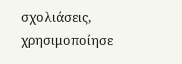σχολιάσεις, χρησιμοποίησε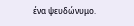ένα ψευδώνυμο.